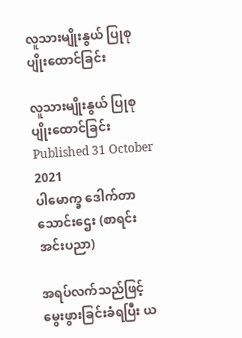လူသားမျိုးနွယ် ပြုစုပျိုးထောင်ခြင်း

လူသားမျိုးနွယ် ပြုစုပျိုးထောင်ခြင်း
Published 31 October 2021
ပါမောက္ခ ဒေါက်တာသောင်းဌေး (စာရင်းအင်းပညာ)

အရပ်လက်သည်ဖြင့် မွေးဖွားခြင်းခံရပြီး ယ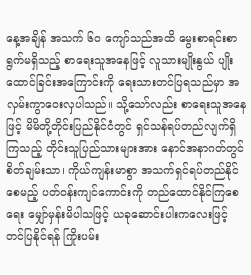နေ့အချိန် အသက် ၆၀ ကျော်သည်အထိ မွေးစာရင်းစာရွက်မရှိသည့် စာရေးသူအနေဖြင့် လူသားမျိုးနွယ် ပျိုးထောင်ခြင်းအကြောင်းကို ရေးသားတင်ပြရသည်မှာ အလှမ်းကွာဝေးလှပါသည်။ သို့သော်လည်း စာရေးသူအနေဖြင့် မိမိတို့တိုင်းပြည်နိုင်ငံတွင် ရှင်သန်ရပ်တည်လျက်ရှိကြသည့် တိုင်းသူပြည်သားများအား နောင်အနာဂတ်တွင် စိတ်ချမ်းသာ၊ ကိုယ်ကျန်းမာစွာ အသက်ရှင်ရပ်တည်နိုင်စေမည့် ပတ်ဝန်းကျင်ကောင်းကို တည်ထောင်နိုင်ကြစေရေး မျှော်မှန်းမိပါသဖြင့် ယခုဆောင်းပါးကလေးဖြင့် တင်ပြနိုင်ရန် ကြိုးပမ်း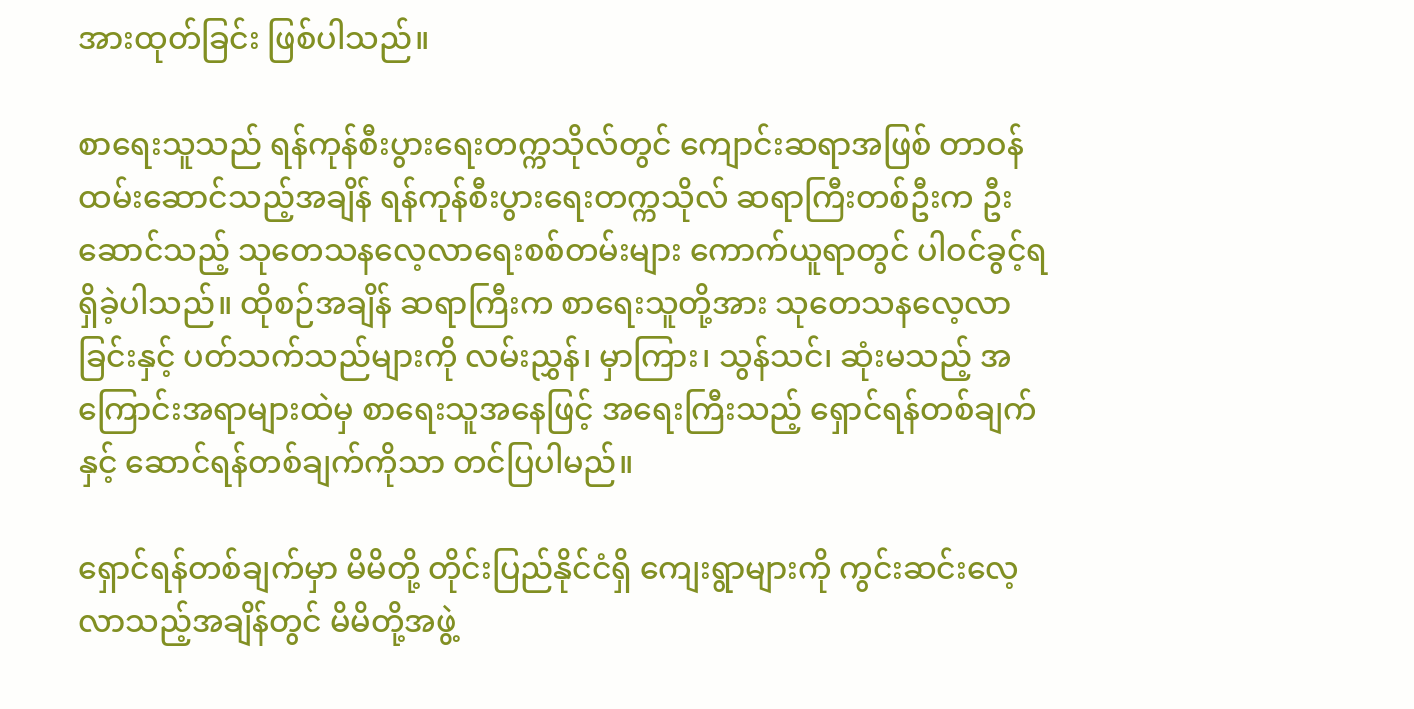အားထုတ်ခြင်း ဖြစ်ပါသည်။

စာရေးသူသည် ရန်ကုန်စီးပွားရေးတက္ကသိုလ်တွင် ကျောင်းဆရာအဖြစ် တာဝန်ထမ်းဆောင်သည့်အချိန် ရန်ကုန်စီးပွားရေးတက္ကသိုလ် ဆရာကြီးတစ်ဦးက ဦးဆောင်သည့် သုတေသနလေ့လာရေးစစ်တမ်းများ ကောက်ယူရာတွင် ပါဝင်ခွင့်ရရှိခဲ့ပါသည်။ ထိုစဉ်အချိန် ဆရာကြီးက စာရေးသူတို့အား သုတေသနလေ့လာခြင်းနှင့် ပတ်သက်သည်များကို လမ်းညွှန်၊ မှာကြား၊ သွန်သင်၊ ဆုံးမသည့် အကြောင်းအရာများထဲမှ စာရေးသူအနေဖြင့် အရေးကြီးသည့် ရှောင်ရန်တစ်ချက်နှင့် ဆောင်ရန်တစ်ချက်ကိုသာ တင်ပြပါမည်။

ရှောင်ရန်တစ်ချက်မှာ မိမိတို့ တိုင်းပြည်နိုင်ငံရှိ ကျေးရွာများကို ကွင်းဆင်းလေ့လာသည့်အချိန်တွင် မိမိတို့အဖွဲ့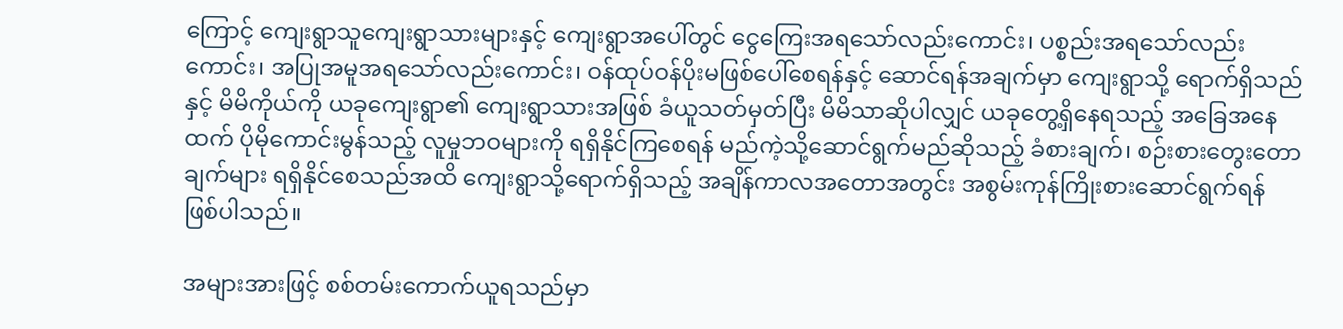ကြောင့် ကျေးရွာသူကျေးရွာသားများနှင့် ကျေးရွာအပေါ်တွင် ငွေကြေးအရသော်လည်းကောင်း၊ ပစ္စည်းအရသော်လည်းကောင်း၊ အပြုအမူအရသော်လည်းကောင်း၊ ဝန်ထုပ်ဝန်ပိုးမဖြစ်ပေါ်စေရန်နှင့် ဆောင်ရန်အချက်မှာ ကျေးရွာသို့ ရောက်ရှိသည်နှင့် မိမိကိုယ်ကို ယခုကျေးရွာ၏ ကျေးရွာသားအဖြစ် ခံယူသတ်မှတ်ပြီး မိမိသာဆိုပါလျှင် ယခုတွေ့ရှိနေရသည့် အခြေအနေထက် ပိုမိုကောင်းမွန်သည့် လူမှုဘဝများကို ရရှိနိုင်ကြစေရန် မည်ကဲ့သို့ဆောင်ရွက်မည်ဆိုသည့် ခံစားချက်၊ စဉ်းစားတွေးတောချက်များ ရရှိနိုင်စေသည်အထိ ကျေးရွာသို့ရောက်ရှိသည့် အချိန်ကာလအတောအတွင်း အစွမ်းကုန်ကြိုးစားဆောင်ရွက်ရန် ဖြစ်ပါသည်။

အများအားဖြင့် စစ်တမ်းကောက်ယူရသည်မှာ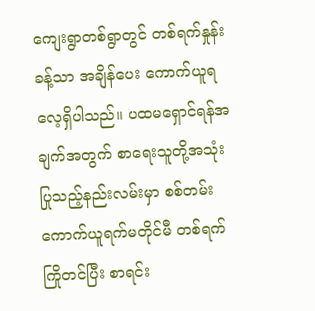ကျေးရွာတစ်ရွာတွင် တစ်ရက်နှုန်းခန့်သာ အချိန်ပေး ကောက်ယူရလေ့ရှိပါသည်။ ပထမရှောင်ရန်အချက်အတွက် စာရေးသူတို့အသုံးပြုသည့်နည်းလမ်းမှာ စစ်တမ်းကောက်ယူရက်မတိုင်မီ တစ်ရက်ကြိုတင်ပြီး စာရင်း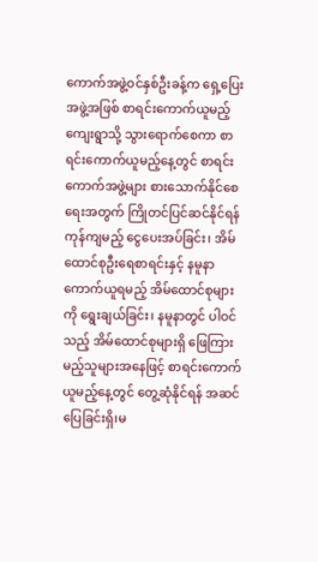ကောက်အဖွဲ့ဝင်နှစ်ဦးခန့်က ရှေ့ပြေးအဖွဲ့အဖြစ် စာရင်းကောက်ယူမည့် ကျေးရွာသို့ သွားရောက်စေကာ စာရင်းကောက်ယူမည့်နေ့တွင် စာရင်းကောက်အဖွဲ့များ စားသောက်နိုင်စေရေးအတွက် ကြိုတင်ပြင်ဆင်နိုင်ရန် ကုန်ကျမည့် ငွေပေးအပ်ခြင်း၊ အိမ်ထောင်စုဦးရေစာရင်းနှင့် နမူနာကောက်ယူရမည့် အိမ်ထောင်စုများကို ရွေးချယ်ခြင်း၊ နမူနာတွင် ပါဝင်သည့် အိမ်ထောင်စုများရှိ ဖြေကြားမည့်သူများအနေဖြင့် စာရင်းကောက်ယူမည့်နေ့တွင် တွေ့ဆုံနိုင်ရန် အဆင်ပြေခြင်းရှိ၊မ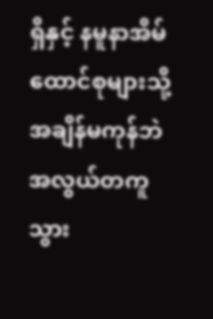ရှိနှင့် နမူနာအိမ်ထောင်စုများသို့ အချိန်မကုန်ဘဲ အလွယ်တကူ သွား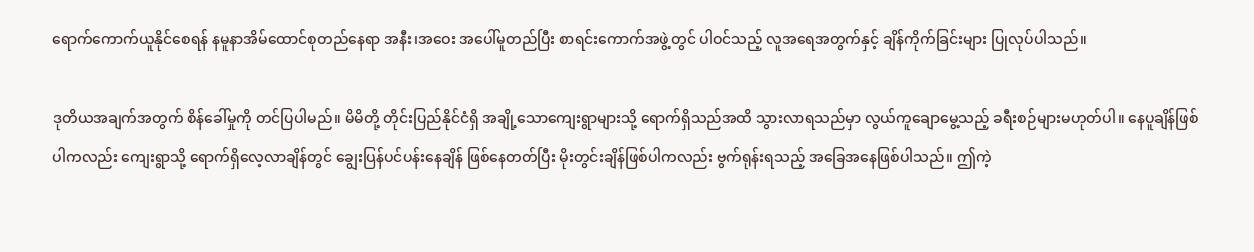ရောက်ကောက်ယူနိုင်စေရန် နမူနာအိမ်ထောင်စုတည်နေရာ အနီး၊အဝေး အပေါ်မူတည်ပြီး စာရင်းကောက်အဖွဲ့တွင် ပါဝင်သည့် လူအရေအတွက်နှင့် ချိန်ကိုက်ခြင်းများ ပြုလုပ်ပါသည်။

ဒုတိယအချက်အတွက် စိန်ခေါ်မှုကို တင်ပြပါမည်။ မိမိတို့ တိုင်းပြည်နိုင်ငံရှိ အချို့သောကျေးရွာများသို့ ရောက်ရှိသည်အထိ သွားလာရသည်မှာ လွယ်ကူချောမွေ့သည့် ခရီးစဉ်များမဟုတ်ပါ။ နေပူချိန်ဖြစ်ပါကလည်း ကျေးရွာသို့ ရောက်ရှိလေ့လာချိန်တွင် ချွေးပြန်ပင်ပန်းနေချိန် ဖြစ်နေတတ်ပြီး မိုးတွင်းချိန်ဖြစ်ပါကလည်း ဗွက်ရုန်းရသည့် အခြေအနေဖြစ်ပါသည်။ ဤကဲ့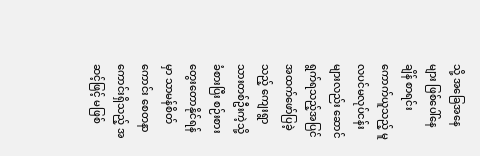သို့ အခြေအနေများ ဖြစ်ပေါ်နေချိန် စာရင်းကောက်ယူသည့် မူလပင်မလုပ်ငန်းများလည်း ဆောင်ရွက်ရသည့်အပြင် အထက်ဖော်ပြခဲ့သည့် ကျေးရွာသားတစ်ဦးကဲ့သို့ ခံစားပြီး စဉ်းစားတွေးတောနိုင်ရန်မှာ သာမန်စိတ်ကောင်း စေတနာကောင်းရှိသည့် အဆင့်ဖြင့် မဖြစ်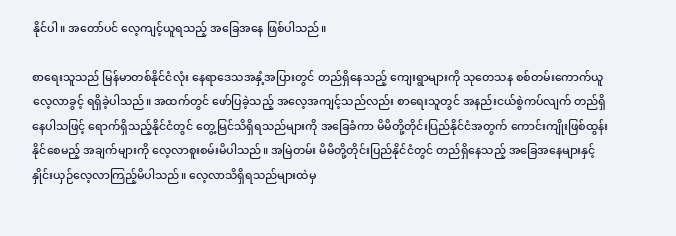နိုင်ပါ။ အတော်ပင် လေ့ကျင့်ယူရသည့် အခြေအနေ ဖြစ်ပါသည်။

စာရေးသူသည် မြန်မာတစ်နိုင်ငံလုံး နေရာဒေသအနှံ့အပြားတွင် တည်ရှိနေသည့် ကျေးရွာများကို သုတေသန စစ်တမ်းကောက်ယူလေ့လာခွင့် ရရှိခဲ့ပါသည်။ အထက်တွင် ဖော်ပြခဲ့သည့် အလေ့အကျင့်သည်လည်း စာရေးသူတွင် အနည်းငယ်စွဲကပ်လျက် တည်ရှိနေပါသဖြင့် ရောက်ရှိသည့်နိုင်ငံတွင် တွေ့မြင်သိရှိရသည်များကို အခြေခံကာ မိမိတို့တိုင်းပြည်နိုင်ငံအတွက် ကောင်းကျိုးဖြစ်ထွန်းနိုင်စေမည့် အချက်များကို လေ့လာစူးစမ်းမိပါသည်။ အမြဲတမ်း မိမိတို့တိုင်းပြည်နိုင်ငံတွင် တည်ရှိနေသည့် အခြေအနေများနှင့် နှိုင်းယှဉ်လေ့လာကြည့်မိပါသည်။ လေ့လာသိရှိရသည်များထဲမှ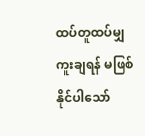ထပ်တူထပ်မျှကူးချရန် မဖြစ်နိုင်ပါသော်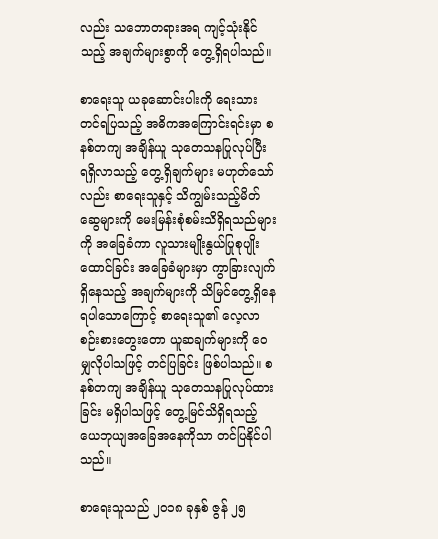လည်း သဘောတရားအရ ကျင့်သုံးနိုင်သည့် အချက်များစွာကို တွေ့ရှိရပါသည်။

စာရေးသူ ယခုဆောင်းပါးကို ရေးသားတင်ရပြသည့် အဓိကအကြောင်းရင်းမှာ စနစ်တကျ အချိန်ယူ သုတေသနပြုလုပ်ပြီး ရရှိလာသည့် တွေ့ရှိချက်များ မဟုတ်သော်လည်း စာရေးသူနှင့် သိကျွမ်းသည့်မိတ်ဆွေများကို မေးမြန်းစုံစမ်းသိရှိရသည်များကို အခြေခံကာ လူသားမျိုးနွယ်ပြုစုပျိုးထောင်ခြင်း အခြေခံများမှာ ကွာခြားလျက်ရှိနေသည့် အချက်များကို သိမြင်တွေ့ရှိနေရပါသောကြောင့် စာရေးသူ၏ လေ့လာစဉ်းစားတွေးတော ယူဆချက်များကို ဝေမျှလိုပါသဖြင့် တင်ပြခြင်း ဖြစ်ပါသည်။ စနစ်တကျ အချိန်ယူ သုတေသနပြုလုပ်ထားခြင်း မရှိပါသဖြင့် တွေ့မြင်သိရှိရသည့် ယေဘုယျအခြေအနေကိုသာ တင်ပြနိုင်ပါသည်။

စာရေးသူသည် ၂၀၁၈ ခုနှစ် ဇွန် ၂၅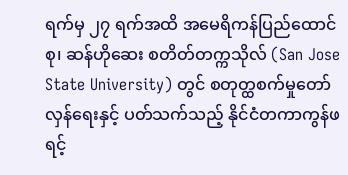ရက်မှ ၂၇ ရက်အထိ အမေရိကန်ပြည်ထောင်စု၊ ဆန်ဟိုဆေး စတိတ်တက္ကသိုလ် (San Jose State University) တွင် စတုတ္ထစက်မှုတော်လှန်ရေးနှင့် ပတ်သက်သည့် နိုင်ငံတကာကွန်ဖရင့်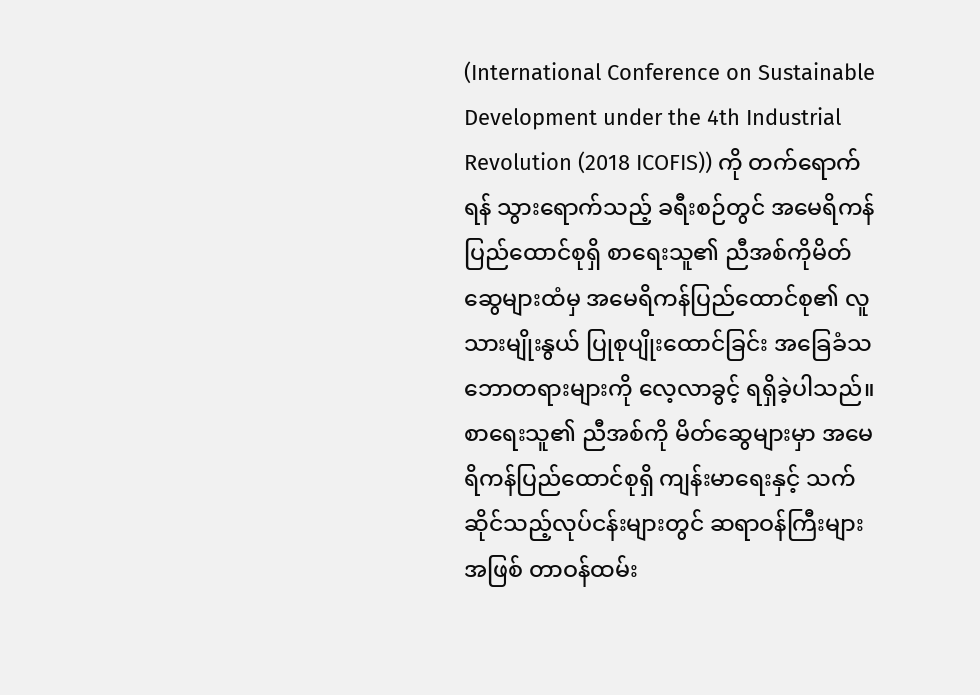(International Conference on Sustainable Development under the 4th Industrial Revolution (2018 ICOFIS)) ကို တက်ရောက်ရန် သွားရောက်သည့် ခရီးစဉ်တွင် အမေရိကန်ပြည်ထောင်စုရှိ စာရေးသူ၏ ညီအစ်ကိုမိတ်ဆွေများထံမှ အမေရိကန်ပြည်ထောင်စု၏ လူသားမျိုးနွယ် ပြုစုပျိုးထောင်ခြင်း အခြေခံသဘောတရားများကို လေ့လာခွင့် ရရှိခဲ့ပါသည်။ စာရေးသူ၏ ညီအစ်ကို မိတ်ဆွေများမှာ အမေရိကန်ပြည်ထောင်စုရှိ ကျန်းမာရေးနှင့် သက်ဆိုင်သည့်လုပ်ငန်းများတွင် ဆရာဝန်ကြီးများအဖြစ် တာဝန်ထမ်း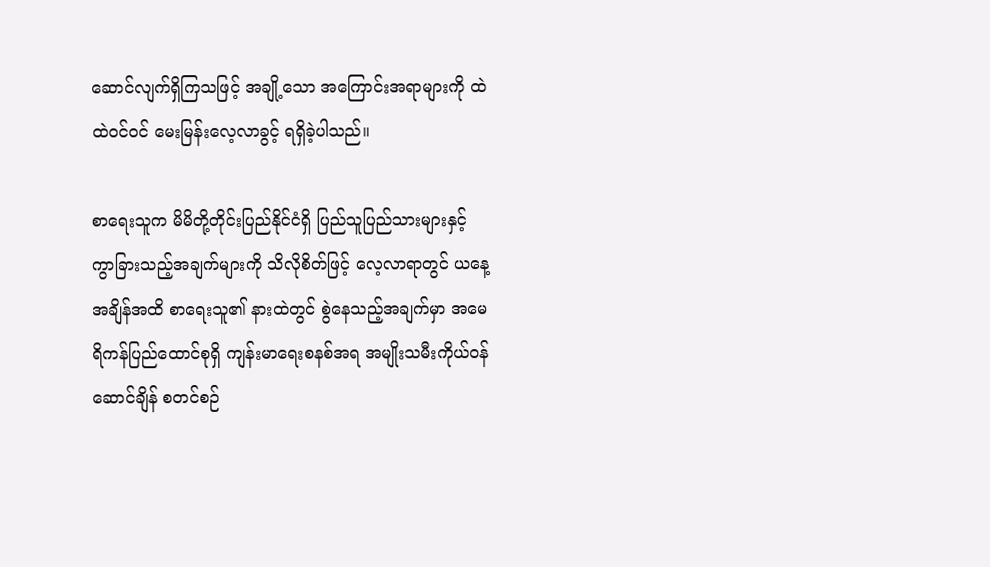ဆောင်လျက်ရှိကြသဖြင့် အချို့သော အကြောင်းအရာများကို ထဲထဲဝင်ဝင် မေးမြန်းလေ့လာခွင့် ရရှိခဲ့ပါသည်။

စာရေးသူက မိမိတို့တိုင်းပြည်နိုင်ငံရှိ ပြည်သူပြည်သားများနှင့် ကွာခြားသည့်အချက်များကို သိလိုစိတ်ဖြင့် လေ့လာရာတွင် ယနေ့အချိန်အထိ စာရေးသူ၏ နားထဲတွင် စွဲနေသည့်အချက်မှာ အမေရိကန်ပြည်ထောင်စုရှိ ကျန်းမာရေးစနစ်အရ အမျိုးသမီးကိုယ်ဝန်ဆောင်ချိန် စတင်စဉ်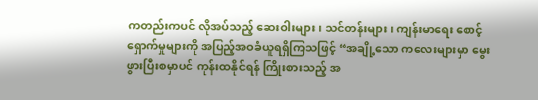ကတည်းကပင် လိုအပ်သည့် ဆေးဝါးများ၊ သင်တန်းများ၊ ကျန်းမာရေး စောင့်ရှောက်မှုများကို အပြည့်အဝခံယူရရှိကြသဖြင့် “အချို့သော ကလေးများမှာ မွေးဖွားပြီးစမှာပင် ကုန်းထနိုင်ရန် ကြိုးစားသည့် အ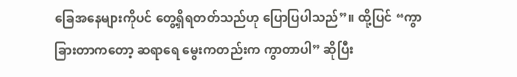ခြေအနေများကိုပင် တွေ့ရှိရတတ်သည်ဟု ပြောပြပါသည်”။ ထို့ပြင် “ကွာခြားတာကတော့ ဆရာရေ မွေးကတည်းက ကွာတာပါ” ဆိုပြီး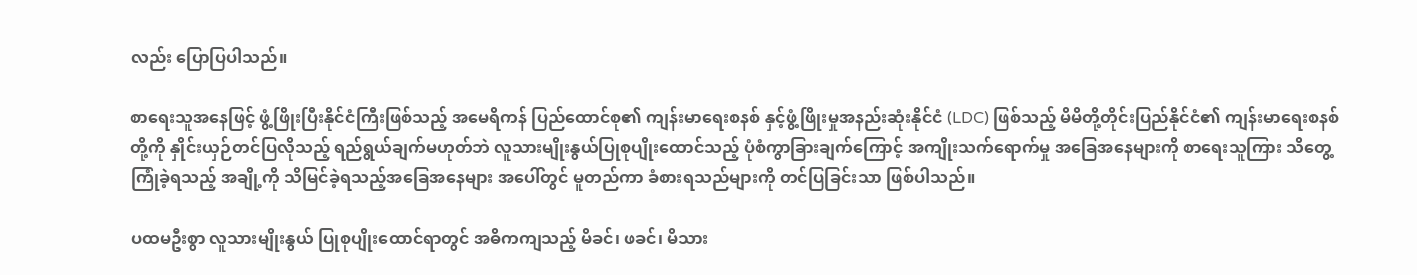လည်း ပြောပြပါသည်။

စာရေးသူအနေဖြင့် ဖွံ့ဖြိုးပြီးနိုင်ငံကြီးဖြစ်သည့် အမေရိကန် ပြည်ထောင်စု၏ ကျန်းမာရေးစနစ် နှင့်ဖွံ့ဖြိုးမှုအနည်းဆုံးနိုင်ငံ (LDC) ဖြစ်သည့် မိမိတို့တိုင်းပြည်နိုင်ငံ၏ ကျန်းမာရေးစနစ်တို့ကို နှိုင်းယှဉ်တင်ပြလိုသည့် ရည်ရွယ်ချက်မဟုတ်ဘဲ လူသားမျိုးနွယ်ပြုစုပျိုးထောင်သည့် ပုံစံကွာခြားချက်ကြောင့် အကျိုးသက်ရောက်မှု အခြေအနေများကို စာရေးသူကြား သိတွေ့ကြုံခဲ့ရသည့် အချို့ကို သိမြင်ခဲ့ရသည့်အခြေအနေများ အပေါ်တွင် မူတည်ကာ ခံစားရသည်များကို တင်ပြခြင်းသာ ဖြစ်ပါသည်။

ပထမဦးစွာ လူသားမျိုးနွယ် ပြုစုပျိုးထောင်ရာတွင် အဓိကကျသည့် မိခင်၊ ဖခင်၊ မိသား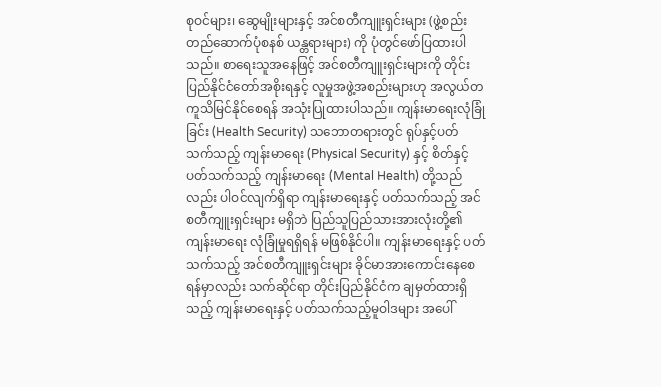စုဝင်များ၊ ဆွေမျိုးများနှင့် အင်စတီကျူးရှင်းများ (ဖွဲ့စည်းတည်ဆောက်ပုံစနစ် ယန္တရားများ) ကို ပုံတွင်ဖော်ပြထားပါသည်။ စာရေးသူအနေဖြင့် အင်စတီကျူးရှင်းများကို တိုင်းပြည်နိုင်ငံတော်အစိုးရနှင့် လူမှုအဖွဲ့အစည်းများဟု အလွယ်တကူသိမြင်နိုင်စေရန် အသုံးပြုထားပါသည်။ ကျန်းမာရေးလုံခြုံခြင်း (Health Security) သဘောတရားတွင် ရုပ်နှင့်ပတ်သက်သည့် ကျန်းမာရေး (Physical Security) နှင့် စိတ်နှင့်ပတ်သက်သည့် ကျန်းမာရေး (Mental Health) တို့သည်လည်း ပါဝင်လျက်ရှိရာ ကျန်းမာရေးနှင့် ပတ်သက်သည့် အင်စတီကျူးရှင်းများ မရှိဘဲ ပြည်သူပြည်သားအားလုံးတို့၏ ကျန်းမာရေး လုံခြုံမှုရရှိရန် မဖြစ်နိုင်ပါ။ ကျန်းမာရေးနှင့် ပတ်သက်သည့် အင်စတီကျူးရှင်းများ ခိုင်မာအားကောင်းနေစေရန်မှာလည်း သက်ဆိုင်ရာ တိုင်းပြည်နိုင်ငံက ချမှတ်ထားရှိသည့် ကျန်းမာရေးနှင့် ပတ်သက်သည့်မူဝါဒများ အပေါ်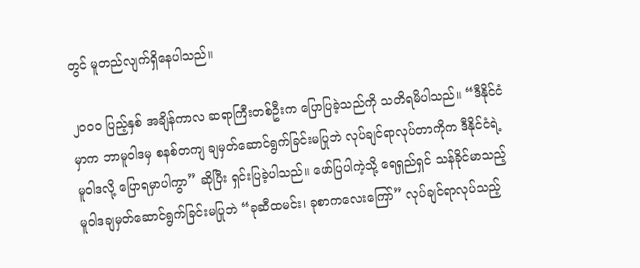တွင် မူတည်လျက်ရှိနေပါသည်။

၂၀၀၀ ပြည့်နှစ် အချိန်ကာလ ဆရာကြီးတစ်ဦးက ပြောပြခဲ့သည်ကို သတိရမိပါသည်။ “ဒီနိုင်ငံမှာက ဘာမူဝါဒမှ စနစ်တကျ ချမှတ်ဆောင်ရွက်ခြင်းမပြုဘဲ လုပ်ချင်ရာလုပ်တာကိုက ဒီနိုင်ငံရဲ့မူဝါဒလို့ ပြောရမှာပါကွာ” ဆိုပြီး ရှင်းပြခဲ့ပါသည်။ ဖော်ပြပါကဲ့သို့ ရေရှည်ရှင် သန်ခိုင်မာသည့် မူဝါဒချမှတ်ဆောင်ရွက်ခြင်းမပြုဘဲ “ခုဆီထမင်း၊ ခုစာကလေးကြော်” လုပ်ချင်ရာလုပ်သည့်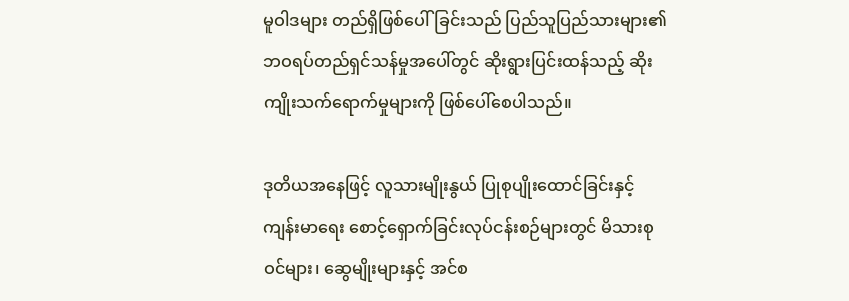မူဝါဒများ တည်ရှိဖြစ်ပေါ်ခြင်းသည် ပြည်သူပြည်သားများ၏ ဘဝရပ်တည်ရှင်သန်မှုအပေါ်တွင် ဆိုးရွားပြင်းထန်သည့် ဆိုးကျိုးသက်ရောက်မှုများကို ဖြစ်ပေါ်စေပါသည်။

ဒုတိယအနေဖြင့် လူသားမျိုးနွယ် ပြုစုပျိုးထောင်ခြင်းနှင့် ကျန်းမာရေး စောင့်ရှောက်ခြင်းလုပ်ငန်းစဉ်များတွင် မိသားစုဝင်များ၊ ဆွေမျိုးများနှင့် အင်စ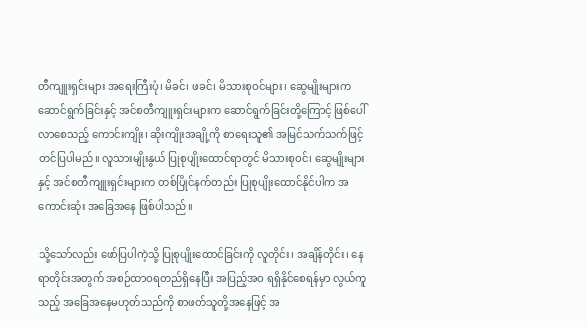တီကျူးရှင်းများ အရေးကြီးပုံ၊ မိခင်၊ ဖခင်၊ မိသားစုဝင်များ၊ ဆွေမျိုးများက ဆောင်ရွက်ခြင်းနှင့် အင်စတီကျူးရှင်းများက ဆောင်ရွက်ခြင်းတို့ကြောင့် ဖြစ်ပေါ်လာစေသည့် ကောင်းကျိုး၊ ဆိုးကျိုးအချို့ကို စာရေးသူ၏ အမြင်သက်သက်ဖြင့် တင်ပြပါမည်။ လူသားမျိုးနွယ် ပြုစုပျိုးထောင်ရာတွင် မိသားစုဝင်၊ ဆွေမျိုးများနှင့် အင်စတီကျူးရှင်းများက တစ်ပြိုင်နက်တည်း ပြုစုပျိုးထောင်နိုင်ပါက အကောင်းဆုံး အခြေအနေ ဖြစ်ပါသည်။

သို့သော်လည်း ဖော်ပြပါကဲ့သို့ ပြုစုပျိုးထောင်ခြင်းကို လူတိုင်း၊ အချိန်တိုင်း၊ နေရာတိုင်းအတွက် အစဉ်ထာဝရတည်ရှိနေပြီး အပြည့်အဝ ရရှိနိုင်စေရန်မှာ လွယ်ကူသည့် အခြေအနေမဟုတ်သည်ကို စာဖတ်သူတို့အနေဖြင့် အ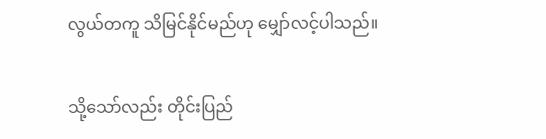လွယ်တကူ သိမြင်နိုင်မည်ဟု မျှော်လင့်ပါသည်။

သို့သော်လည်း တိုင်းပြည်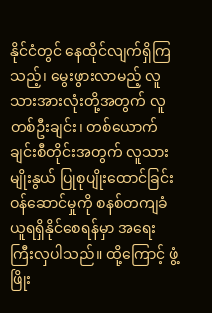နိုင်ငံတွင် နေထိုင်လျက်ရှိကြသည့်၊ မွေးဖွားလာမည့် လူသားအားလုံးတို့အတွက် လူတစ်ဦးချင်း၊ တစ်ယောက်ချင်းစီတိုင်းအတွက် လူသားမျိုးနွယ် ပြုစုပျိုးထောင်ခြင်း ဝန်ဆောင်မှုကို စနစ်တကျခံယူရရှိနိုင်စေရန်မှာ အရေးကြီးလှပါသည်။ ထို့ကြောင့် ဖွံ့ဖြိုး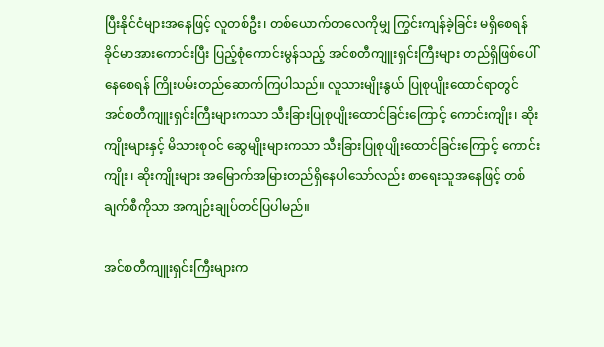ပြီးနိုင်ငံများအနေဖြင့် လူတစ်ဦး၊ တစ်ယောက်တလေကိုမျှ ကြွင်းကျန်ခဲ့ခြင်း မရှိစေရန် ခိုင်မာအားကောင်းပြီး ပြည့်စုံကောင်းမွန်သည့် အင်စတီကျူးရှင်းကြီးများ တည်ရှိဖြစ်ပေါ်နေစေရန် ကြိုးပမ်းတည်ဆောက်ကြပါသည်။ လူသားမျိုးနွယ် ပြုစုပျိုးထောင်ရာတွင် အင်စတီကျူးရှင်းကြီးများကသာ သီးခြားပြုစုပျိုးထောင်ခြင်းကြောင့် ကောင်းကျိုး၊ ဆိုးကျိုးများနှင့် မိသားစုဝင် ဆွေမျိုးများကသာ သီးခြားပြုစုပျိုးထောင်ခြင်းကြောင့် ကောင်းကျိုး၊ ဆိုးကျိုးများ အမြောက်အမြားတည်ရှိနေပါသော်လည်း စာရေးသူအနေဖြင့် တစ်ချက်စီကိုသာ အကျဉ်းချုပ်တင်ပြပါမည်။

အင်စတီကျူးရှင်းကြီးများက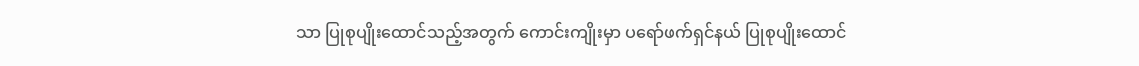သာ ပြုစုပျိုးထောင်သည့်အတွက် ကောင်းကျိုးမှာ ပရော်ဖက်ရှင်နယ် ပြုစုပျိုးထောင်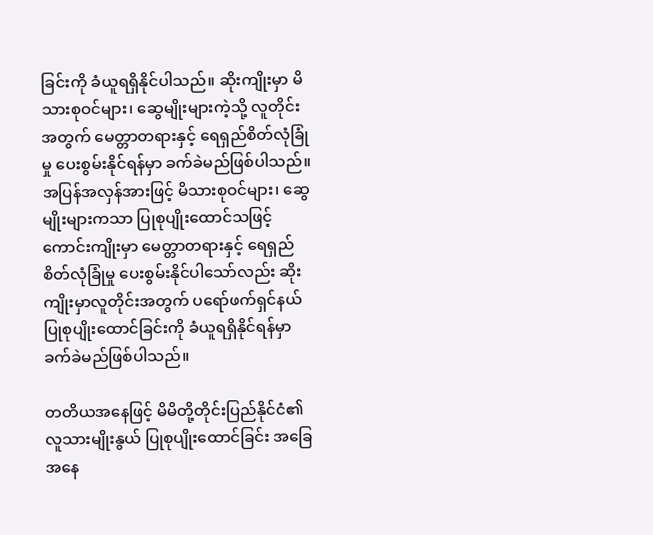ခြင်းကို ခံယူရရှိနိုင်ပါသည်။ ဆိုးကျိုးမှာ မိသားစုဝင်များ၊ ဆွေမျိုးများကဲ့သို့ လူတိုင်းအတွက် မေတ္တာတရားနှင့် ရေရှည်စိတ်လုံခြုံမှု ပေးစွမ်းနိုင်ရန်မှာ ခက်ခဲမည်ဖြစ်ပါသည်။ အပြန်အလှန်အားဖြင့် မိသားစုဝင်များ၊ ဆွေမျိုးများကသာ ပြုစုပျိုးထောင်သဖြင့် ကောင်းကျိုးမှာ မေတ္တာတရားနှင့် ရေရှည်စိတ်လုံခြုံမှု ပေးစွမ်းနိုင်ပါသော်လည်း ဆိုးကျိုးမှာလူတိုင်းအတွက် ပရော်ဖက်ရှင်နယ် ပြုစုပျိုးထောင်ခြင်းကို ခံယူရရှိနိုင်ရန်မှာ ခက်ခဲမည်ဖြစ်ပါသည်။

တတိယအနေဖြင့် မိမိတို့တိုင်းပြည်နိုင်ငံ၏ လူသားမျိုးနွယ် ပြုစုပျိုးထောင်ခြင်း အခြေအနေ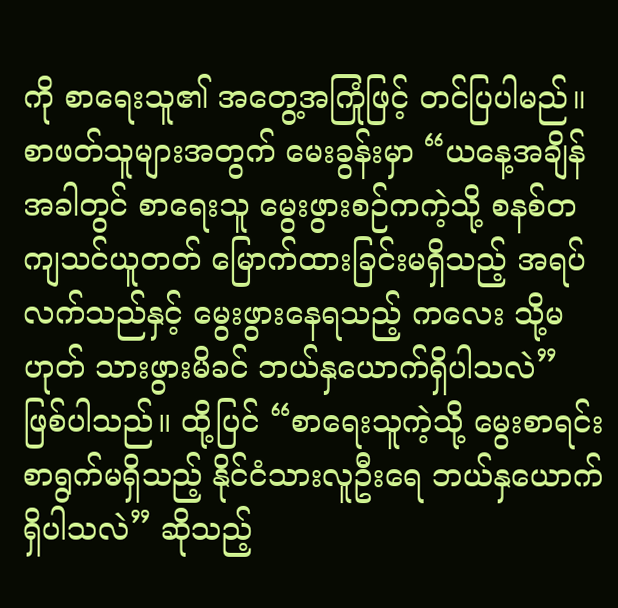ကို စာရေးသူ၏ အတွေ့အကြုံဖြင့် တင်ပြပါမည်။ စာဖတ်သူများအတွက် မေးခွန်းမှာ “ယနေ့အချိန်အခါတွင် စာရေးသူ မွေးဖွားစဉ်ကကဲ့သို့ စနစ်တကျသင်ယူတတ် မြောက်ထားခြင်းမရှိသည့် အရပ်လက်သည်နှင့် မွေးဖွားနေရသည့် ကလေး သို့မဟုတ် သားဖွားမိခင် ဘယ်နှယောက်ရှိပါသလဲ” ဖြစ်ပါသည်။ ထို့ပြင် “စာရေးသူကဲ့သို့ မွေးစာရင်းစာရွက်မရှိသည့် နိုင်ငံသားလူဦးရေ ဘယ်နှယောက်ရှိပါသလဲ” ဆိုသည့်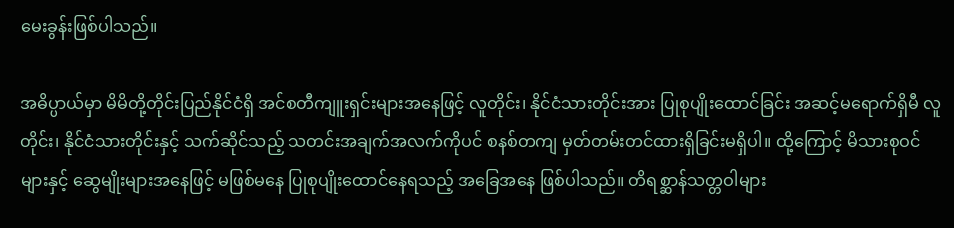မေးခွန်းဖြစ်ပါသည်။

အဓိပ္ပာယ်မှာ မိမိတို့တိုင်းပြည်နိုင်ငံရှိ အင်စတီကျူးရှင်းများအနေဖြင့် လူတိုင်း၊ နိုင်ငံသားတိုင်းအား ပြုစုပျိုးထောင်ခြင်း အဆင့်မရောက်ရှိမီ လူတိုင်း၊ နိုင်ငံသားတိုင်းနှင့် သက်ဆိုင်သည့် သတင်းအချက်အလက်ကိုပင် စနစ်တကျ မှတ်တမ်းတင်ထားရှိခြင်းမရှိပါ။ ထို့ကြောင့် မိသားစုဝင်များနှင့် ဆွေမျိုးများအနေဖြင့် မဖြစ်မနေ ပြုစုပျိုးထောင်နေရသည့် အခြေအနေ ဖြစ်ပါသည်။ တိရစ္ဆာန်သတ္တဝါများ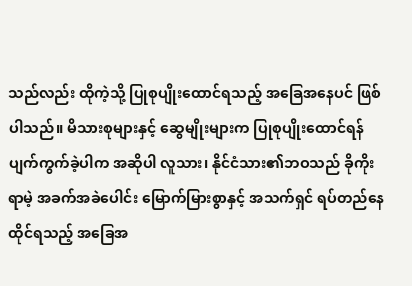သည်လည်း ထိုကဲ့သို့ ပြုစုပျိုးထောင်ရသည့် အခြေအနေပင် ဖြစ်ပါသည်။ မိသားစုများနှင့် ဆွေမျိုးများက ပြုစုပျိုးထောင်ရန် ပျက်ကွက်ခဲ့ပါက အဆိုပါ လူသား၊ နိုင်ငံသား၏ဘဝသည် ခိုကိုးရာမဲ့ အခက်အခဲပေါင်း မြောက်မြားစွာနှင့် အသက်ရှင် ရပ်တည်နေထိုင်ရသည့် အခြေအ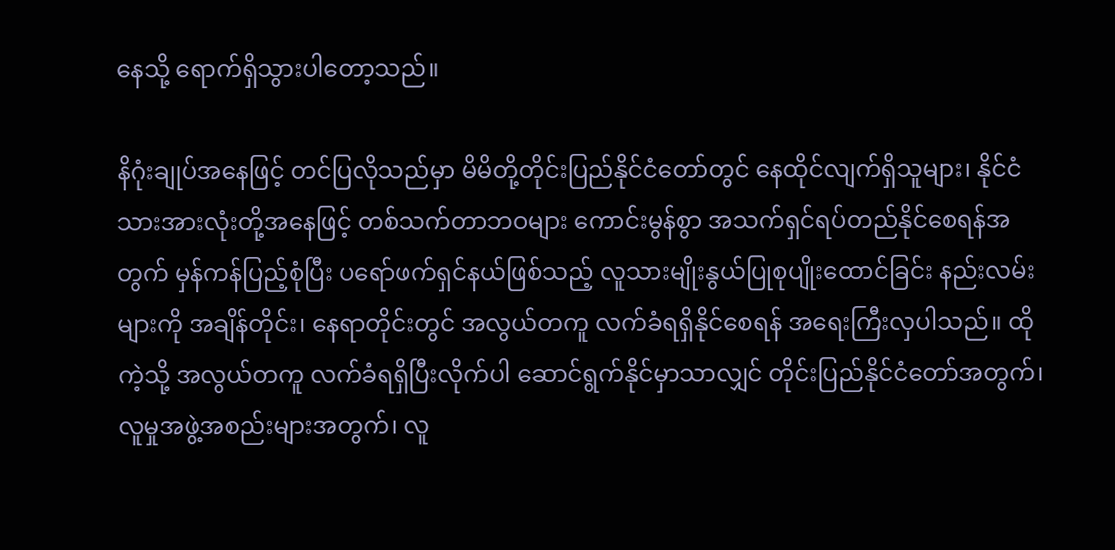နေသို့ ရောက်ရှိသွားပါတော့သည်။

နိဂုံးချုပ်အနေဖြင့် တင်ပြလိုသည်မှာ မိမိတို့တိုင်းပြည်နိုင်ငံတော်တွင် နေထိုင်လျက်ရှိသူများ၊ နိုင်ငံသားအားလုံးတို့အနေဖြင့် တစ်သက်တာဘဝများ ကောင်းမွန်စွာ အသက်ရှင်ရပ်တည်နိုင်စေရန်အတွက် မှန်ကန်ပြည့်စုံပြီး ပရော်ဖက်ရှင်နယ်ဖြစ်သည့် လူသားမျိုးနွယ်ပြုစုပျိုးထောင်ခြင်း နည်းလမ်းများကို အချိန်တိုင်း၊ နေရာတိုင်းတွင် အလွယ်တကူ လက်ခံရရှိနိုင်စေရန် အရေးကြီးလှပါသည်။ ထိုကဲ့သို့ အလွယ်တကူ လက်ခံရရှိပြီးလိုက်ပါ ဆောင်ရွက်နိုင်မှာသာလျှင် တိုင်းပြည်နိုင်ငံတော်အတွက်၊ လူမှုအဖွဲ့အစည်းများအတွက်၊ လူ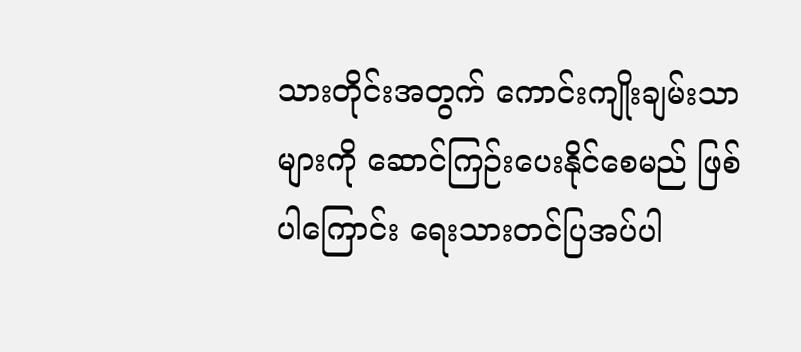သားတိုင်းအတွက် ကောင်းကျိုးချမ်းသာများကို ဆောင်ကြဉ်းပေးနိုင်စေမည် ဖြစ်ပါကြောင်း ရေးသားတင်ပြအပ်ပါ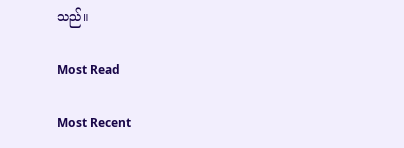သည်။

Most Read

Most Recent